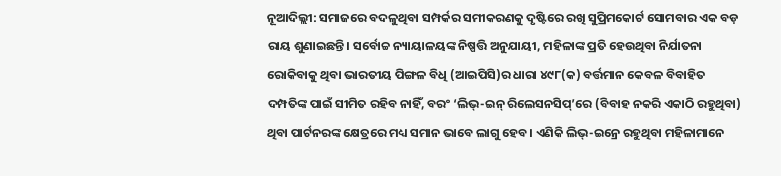ନୂଆଦିଲ୍ଲୀ: ସମାଜରେ ବଦଳୁଥିବା ସମ୍ପର୍କର ସମୀକରଣକୁ ଦୃଷ୍ଟିରେ ରଖି ସୁପ୍ରିମକୋର୍ଟ ସୋମବାର ଏକ ବଡ଼ ରାୟ ଶୁଣାଇଛନ୍ତି। ସର୍ବୋଚ୍ଚ ନ୍ୟାୟାଳୟଙ୍କ ନିଷ୍ପତ୍ତି ଅନୁଯାୟୀ, ମହିଳାଙ୍କ ପ୍ରତି ହେଉଥିବା ନିର୍ଯାତନା ରୋକିବାକୁ ଥିବା ଭାରତୀୟ ପିଙ୍ଗଳ ବିଧି (ଆଇପିସି)ର ଧାରା ୪୯୮(କ) ବର୍ତ୍ତମାନ କେବଳ ବିବାହିତ ଦମ୍ପତିଙ୍କ ପାଇଁ ସୀମିତ ରହିବ ନାହିଁ, ବରଂ ‘ଲିଭ୍-ଇନ୍ ରିଲେସନସିପ୍’ରେ (ବିବାହ ନକରି ଏକାଠି ରହୁଥିବା) ଥିବା ପାର୍ଟନରଙ୍କ କ୍ଷେତ୍ରରେ ମଧ୍ୟ ସମାନ ଭାବେ ଲାଗୁ ହେବ। ଏଣିକି ଲିଭ୍-ଇନ୍ରେ ରହୁଥିବା ମହିଳାମାନେ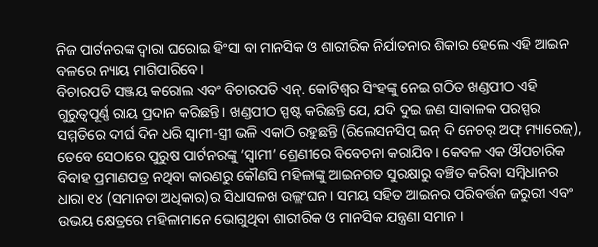ନିଜ ପାର୍ଟନରଙ୍କ ଦ୍ୱାରା ଘରୋଇ ହିଂସା ବା ମାନସିକ ଓ ଶାରୀରିକ ନିର୍ଯାତନାର ଶିକାର ହେଲେ ଏହି ଆଇନ ବଳରେ ନ୍ୟାୟ ମାଗିପାରିବେ।
ବିଚାରପତି ସଞ୍ଜୟ କରୋଲ ଏବଂ ବିଚାରପତି ଏନ୍. କୋଟିଶ୍ୱର ସିଂହଙ୍କୁ ନେଇ ଗଠିତ ଖଣ୍ଡପୀଠ ଏହି ଗୁରୁତ୍ୱପୂର୍ଣ୍ଣ ରାୟ ପ୍ରଦାନ କରିଛନ୍ତି। ଖଣ୍ଡପୀଠ ସ୍ପଷ୍ଟ କରିଛନ୍ତି ଯେ, ଯଦି ଦୁଇ ଜଣ ସାବାଳକ ପରସ୍ପର ସମ୍ମତିରେ ଦୀର୍ଘ ଦିନ ଧରି ସ୍ୱାମୀ-ସ୍ତ୍ରୀ ଭଳି ଏକାଠି ରହୁଛନ୍ତି (ରିଲେସନସିପ୍ ଇନ୍ ଦି ନେଚର୍ ଅଫ୍ ମ୍ୟାରେଜ୍), ତେବେ ସେଠାରେ ପୁରୁଷ ପାର୍ଟନରଙ୍କୁ ‘ସ୍ୱାମୀ’ ଶ୍ରେଣୀରେ ବିବେଚନା କରାଯିବ। କେବଳ ଏକ ଔପଚାରିକ ବିବାହ ପ୍ରମାଣପତ୍ର ନଥିବା କାରଣରୁ କୌଣସି ମହିଳାଙ୍କୁ ଆଇନଗତ ସୁରକ୍ଷାରୁ ବଞ୍ଚିତ କରିବା ସମ୍ବିଧାନର ଧାରା ୧୪ (ସମାନତା ଅଧିକାର)ର ସିଧାସଳଖ ଉଲ୍ଲଂଘନ। ସମୟ ସହିତ ଆଇନର ପରିବର୍ତ୍ତନ ଜରୁରୀ ଏବଂ ଉଭୟ କ୍ଷେତ୍ରରେ ମହିଳାମାନେ ଭୋଗୁଥିବା ଶାରୀରିକ ଓ ମାନସିକ ଯନ୍ତ୍ରଣା ସମାନ ।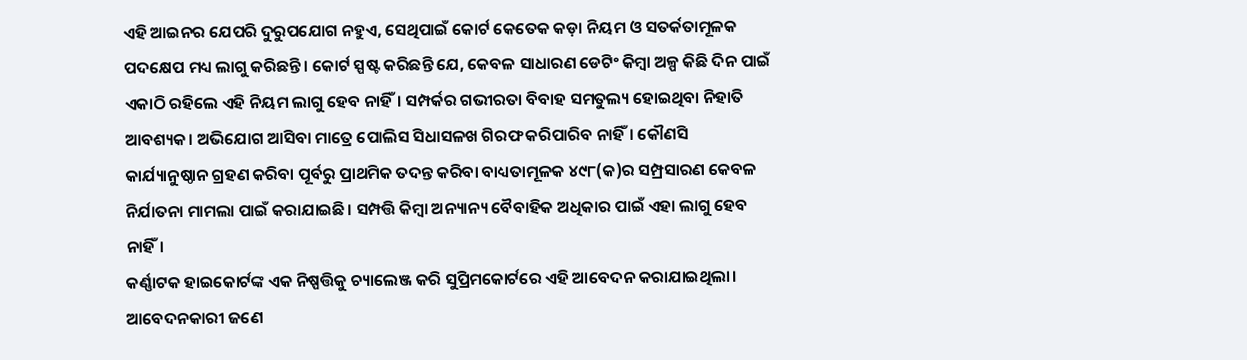ଏହି ଆଇନର ଯେପରି ଦୁରୁପଯୋଗ ନହୁଏ, ସେଥିପାଇଁ କୋର୍ଟ କେତେକ କଡ଼ା ନିୟମ ଓ ସତର୍କତାମୂଳକ ପଦକ୍ଷେପ ମଧ୍ୟ ଲାଗୁ କରିଛନ୍ତି। କୋର୍ଟ ସ୍ପଷ୍ଟ କରିଛନ୍ତି ଯେ, କେବଳ ସାଧାରଣ ଡେଟିଂ କିମ୍ବା ଅଳ୍ପ କିଛି ଦିନ ପାଇଁ ଏକାଠି ରହିଲେ ଏହି ନିୟମ ଲାଗୁ ହେବ ନାହିଁ। ସମ୍ପର୍କର ଗଭୀରତା ବିବାହ ସମତୁଲ୍ୟ ହୋଇଥିବା ନିହାତି ଆବଶ୍ୟକ। ଅଭିଯୋଗ ଆସିବା ମାତ୍ରେ ପୋଲିସ ସିଧାସଳଖ ଗିରଫ କରିପାରିବ ନାହିଁ। କୌଣସି କାର୍ଯ୍ୟାନୁଷ୍ଠାନ ଗ୍ରହଣ କରିବା ପୂର୍ବରୁ ପ୍ରାଥମିକ ତଦନ୍ତ କରିବା ବାଧ୍ୟତାମୂଳକ ୪୯୮(କ)ର ସମ୍ପ୍ରସାରଣ କେବଳ ନିର୍ଯାତନା ମାମଲା ପାଇଁ କରାଯାଇଛି। ସମ୍ପତ୍ତି କିମ୍ବା ଅନ୍ୟାନ୍ୟ ବୈବାହିକ ଅଧିକାର ପାଇଁ ଏହା ଲାଗୁ ହେବ ନାହିଁ।
କର୍ଣ୍ଣାଟକ ହାଇକୋର୍ଟଙ୍କ ଏକ ନିଷ୍ପତ୍ତିକୁ ଚ୍ୟାଲେଞ୍ଜ କରି ସୁପ୍ରିମକୋର୍ଟରେ ଏହି ଆବେଦନ କରାଯାଇଥିଲା। ଆବେଦନକାରୀ ଜଣେ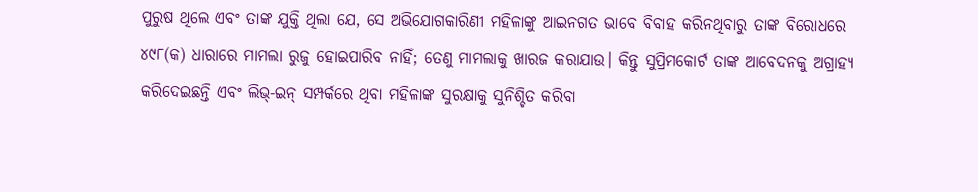ପୁରୁଷ ଥିଲେ ଏବଂ ତାଙ୍କ ଯୁକ୍ତି ଥିଲା ଯେ, ସେ ଅଭିଯୋଗକାରିଣୀ ମହିଳାଙ୍କୁ ଆଇନଗତ ଭାବେ ବିବାହ କରିନଥିବାରୁ ତାଙ୍କ ବିରୋଧରେ ୪୯୮(କ) ଧାରାରେ ମାମଲା ରୁଜୁ ହୋଇପାରିବ ନାହିଁ; ତେଣୁ ମାମଲାକୁ ଖାରଜ କରାଯାଉ। କିନ୍ତୁ ସୁପ୍ରିମକୋର୍ଟ ତାଙ୍କ ଆବେଦନକୁ ଅଗ୍ରାହ୍ୟ କରିଦେଇଛନ୍ତି ଏବଂ ଲିଭ୍-ଇନ୍ ସମ୍ପର୍କରେ ଥିବା ମହିଳାଙ୍କ ସୁରକ୍ଷାକୁ ସୁନିଶ୍ଚିତ କରିବା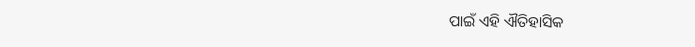ପାଇଁ ଏହି ଐତିହାସିକ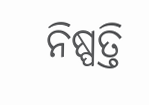ନିଷ୍ପତ୍ତି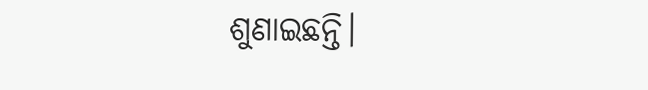ଶୁଣାଇଛନ୍ତି।